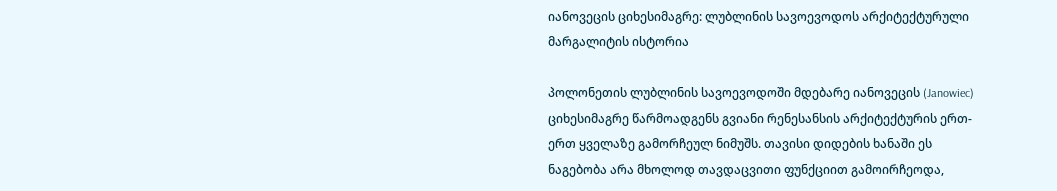იანოვეცის ციხესიმაგრე: ლუბლინის სავოევოდოს არქიტექტურული მარგალიტის ისტორია

პოლონეთის ლუბლინის სავოევოდოში მდებარე იანოვეცის (Janowiec) ციხესიმაგრე წარმოადგენს გვიანი რენესანსის არქიტექტურის ერთ-ერთ ყველაზე გამორჩეულ ნიმუშს. თავისი დიდების ხანაში ეს ნაგებობა არა მხოლოდ თავდაცვითი ფუნქციით გამოირჩეოდა,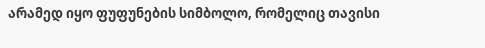არამედ იყო ფუფუნების სიმბოლო, რომელიც თავისი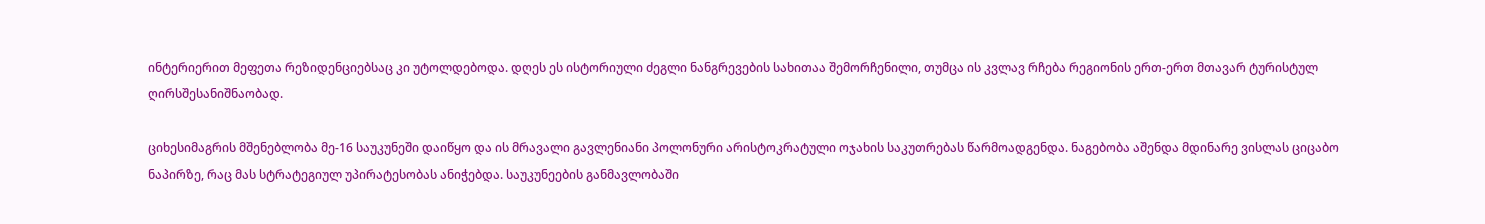ინტერიერით მეფეთა რეზიდენციებსაც კი უტოლდებოდა. დღეს ეს ისტორიული ძეგლი ნანგრევების სახითაა შემორჩენილი, თუმცა ის კვლავ რჩება რეგიონის ერთ-ერთ მთავარ ტურისტულ ღირსშესანიშნაობად.

ციხესიმაგრის მშენებლობა მე-16 საუკუნეში დაიწყო და ის მრავალი გავლენიანი პოლონური არისტოკრატული ოჯახის საკუთრებას წარმოადგენდა. ნაგებობა აშენდა მდინარე ვისლას ციცაბო ნაპირზე, რაც მას სტრატეგიულ უპირატესობას ანიჭებდა. საუკუნეების განმავლობაში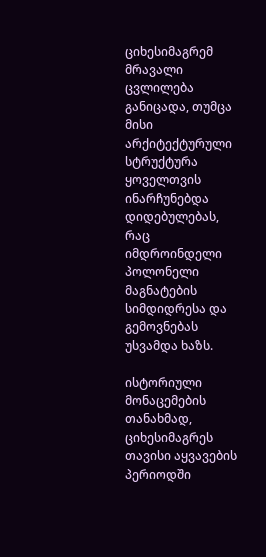ციხესიმაგრემ მრავალი ცვლილება განიცადა, თუმცა მისი არქიტექტურული სტრუქტურა ყოველთვის ინარჩუნებდა დიდებულებას, რაც იმდროინდელი პოლონელი მაგნატების სიმდიდრესა და გემოვნებას უსვამდა ხაზს.

ისტორიული მონაცემების თანახმად, ციხესიმაგრეს თავისი აყვავების პერიოდში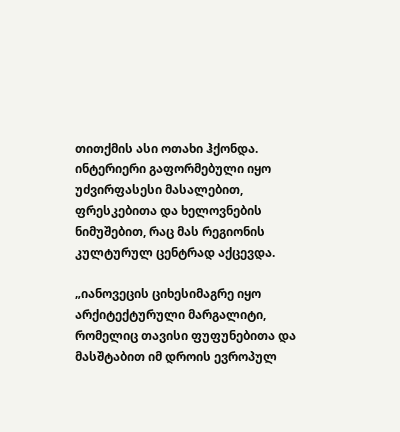თითქმის ასი ოთახი ჰქონდა. ინტერიერი გაფორმებული იყო უძვირფასესი მასალებით, ფრესკებითა და ხელოვნების ნიმუშებით, რაც მას რეგიონის კულტურულ ცენტრად აქცევდა.

„იანოვეცის ციხესიმაგრე იყო არქიტექტურული მარგალიტი, რომელიც თავისი ფუფუნებითა და მასშტაბით იმ დროის ევროპულ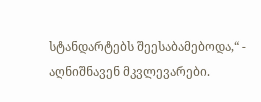სტანდარტებს შეესაბამებოდა,“ - აღნიშნავენ მკვლევარები.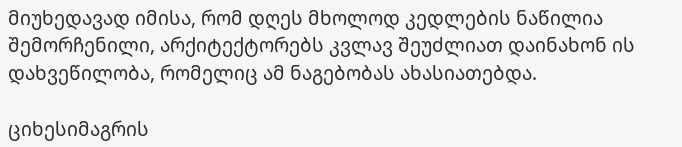მიუხედავად იმისა, რომ დღეს მხოლოდ კედლების ნაწილია შემორჩენილი, არქიტექტორებს კვლავ შეუძლიათ დაინახონ ის დახვეწილობა, რომელიც ამ ნაგებობას ახასიათებდა.

ციხესიმაგრის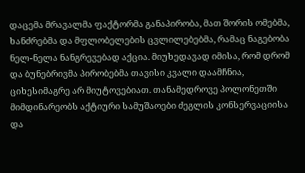დაცემა მრავალმა ფაქტორმა განაპირობა, მათ შორის ომებმა, ხანძრებმა და მფლობელების ცვლილებებმა, რამაც ნაგებობა ნელ-ნელა ნანგრევებად აქცია. მიუხედავად იმისა, რომ დრომ და ბუნებრივმა პირობებმა თავისი კვალი დაამჩნია, ციხესიმაგრე არ მიუტოვებიათ. თანამედროვე პოლონეთში მიმდინარეობს აქტიური სამუშაოები ძეგლის კონსერვაციისა და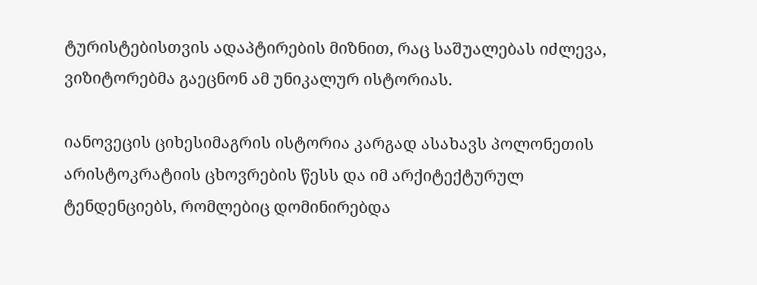ტურისტებისთვის ადაპტირების მიზნით, რაც საშუალებას იძლევა, ვიზიტორებმა გაეცნონ ამ უნიკალურ ისტორიას.

იანოვეცის ციხესიმაგრის ისტორია კარგად ასახავს პოლონეთის არისტოკრატიის ცხოვრების წესს და იმ არქიტექტურულ ტენდენციებს, რომლებიც დომინირებდა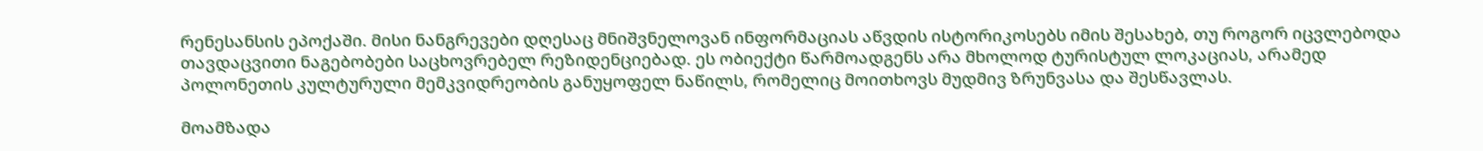რენესანსის ეპოქაში. მისი ნანგრევები დღესაც მნიშვნელოვან ინფორმაციას აწვდის ისტორიკოსებს იმის შესახებ, თუ როგორ იცვლებოდა თავდაცვითი ნაგებობები საცხოვრებელ რეზიდენციებად. ეს ობიექტი წარმოადგენს არა მხოლოდ ტურისტულ ლოკაციას, არამედ პოლონეთის კულტურული მემკვიდრეობის განუყოფელ ნაწილს, რომელიც მოითხოვს მუდმივ ზრუნვასა და შესწავლას.

მოამზადა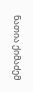ნათია ქიმაძემ